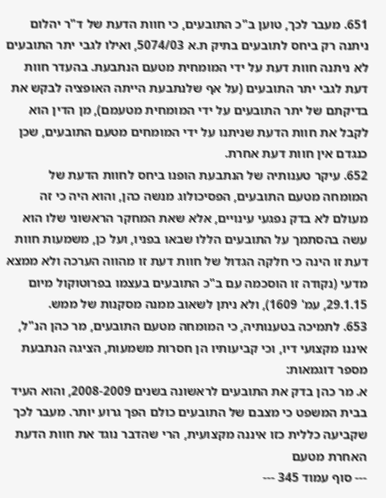651. מעבר לכך, טוען ב"כ התובעים, כי חוות הדעת של ד"ר יהלום ניתנה רק ביחס לתובעים בתיק ת.א 5074/03, ואילו לגבי יתר התובעים לא ניתנה חוות דעת על ידי המומחית מטעם הנתבעת. בהעדר חוות דעת לגבי יתר התובעים (על אף שלנתבעת הייתה האופציה לבקש את בדיקתם של יתר התובעים על ידי המומחית מטעמם), מן הדין הוא לקבל את חוות הדעת שניתנו על ידי המומחים מטעם התובעים, שכן כנגדם אין חוות דעת אחרת.
652. עיקר טענותיה של הנתבעת הופנו ביחס לחוות הדעת של המומחה מטעם התובעים, הפסיכולוג מנשה כהן, והוא היה כי זה מעולם לא בדק נפגעי עינויים, אלא שאת המחקר הראשוני שלו הוא עשה בהסתמך על התובעים הללו שבאו בפניו, ועל כן, משמעות חוות דעת זו הינה כי חלקה הגדול של חוות דעת זו מהווה הערכה ולא ממצא מדעי (נקודה זו הוסכמה עם ב"כ התובעים בעצמו בפרוטוקול מיום 29.1.15, עמ' 1609), ולא ניתן לשאוב ממנה מסקנות של ממש.
653. לתמיכה בטענותיה, כי המומחה מטעם התובעים, מר כהן הנ"ל, איננו מקצועי דיו, וכי קביעותיו הן חסרות משמעות, הציגה הנתבעת מספר דוגמאות:
א. מר כהן בדק את התובעים לראשונה בשנים 2008-2009, והוא העיד בבית המשפט כי מצבם של התובעים כולם הפך גרוע יותר. מעבר לכך שקביעה כללית כזו איננה מקצועית, הרי שהדבר נוגד את חוות הדעת האחרת מטעם
--- סוף עמוד 345 ---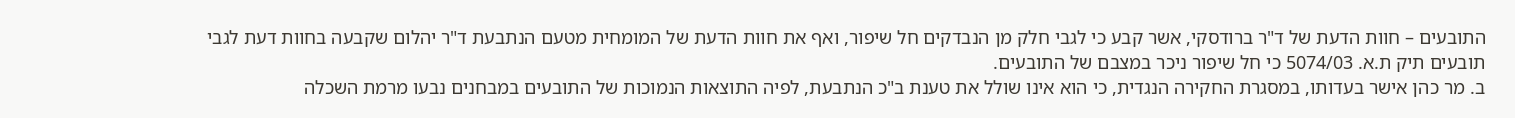התובעים – חוות הדעת של ד"ר ברודסקי, אשר קבע כי לגבי חלק מן הנבדקים חל שיפור, ואף את חוות הדעת של המומחית מטעם הנתבעת ד"ר יהלום שקבעה בחוות דעת לגבי תובעים תיק ת.א. 5074/03 כי חל שיפור ניכר במצבם של התובעים.
ב. מר כהן אישר בעדותו, במסגרת החקירה הנגדית, כי הוא אינו שולל את טענת ב"כ הנתבעת, לפיה התוצאות הנמוכות של התובעים במבחנים נבעו מרמת השכלה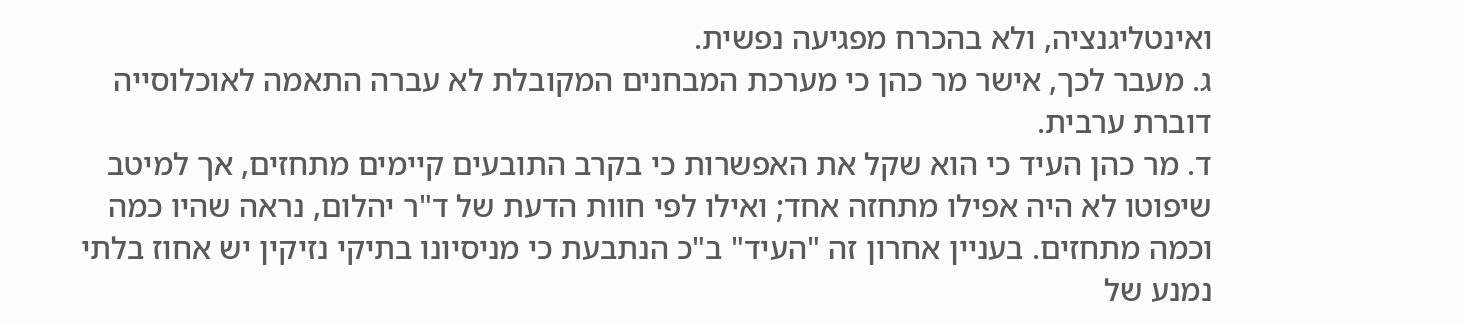ואינטליגנציה, ולא בהכרח מפגיעה נפשית.
ג. מעבר לכך, אישר מר כהן כי מערכת המבחנים המקובלת לא עברה התאמה לאוכלוסייה דוברת ערבית.
ד. מר כהן העיד כי הוא שקל את האפשרות כי בקרב התובעים קיימים מתחזים, אך למיטב שיפוטו לא היה אפילו מתחזה אחד; ואילו לפי חוות הדעת של ד"ר יהלום, נראה שהיו כמה וכמה מתחזים. בעניין אחרון זה "העיד" ב"כ הנתבעת כי מניסיונו בתיקי נזיקין יש אחוז בלתי נמנע של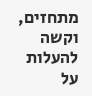מתחזים, וקשה להעלות על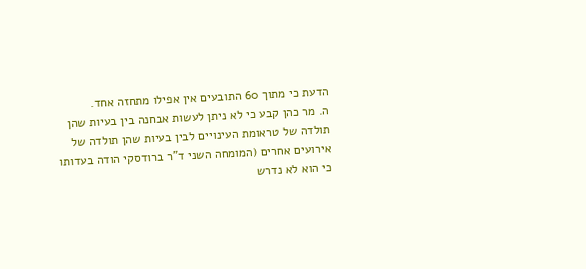הדעת כי מתוך 60 התובעים אין אפילו מתחזה אחד.
ה. מר כהן קבע כי לא ניתן לעשות אבחנה בין בעיות שהן תולדה של טראומת העינויים לבין בעיות שהן תולדה של אירועים אחרים (המומחה השני ד"ר ברודסקי הודה בעדותו כי הוא לא נדרש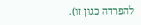להפרדה כגון זו).